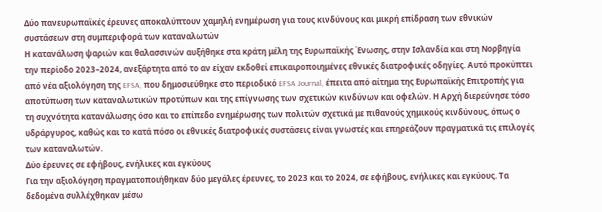Δύο πανευρωπαϊκές έρευνες αποκαλύπτουν χαμηλή ενημέρωση για τους κινδύνους και μικρή επίδραση των εθνικών συστάσεων στη συμπεριφορά των καταναλωτών
Η κατανάλωση ψαριών και θαλασσινών αυξήθηκε στα κράτη μέλη της Ευρωπαϊκής Ένωσης, στην Ισλανδία και στη Νορβηγία την περίοδο 2023–2024, ανεξάρτητα από το αν είχαν εκδοθεί επικαιροποιημένες εθνικές διατροφικές οδηγίες. Αυτό προκύπτει από νέα αξιολόγηση της EFSA, που δημοσιεύθηκε στο περιοδικό EFSA Journal, έπειτα από αίτημα της Ευρωπαϊκής Επιτροπής για αποτύπωση των καταναλωτικών προτύπων και της επίγνωσης των σχετικών κινδύνων και οφελών. Η Αρχή διερεύνησε τόσο τη συχνότητα κατανάλωσης όσο και το επίπεδο ενημέρωσης των πολιτών σχετικά με πιθανούς χημικούς κινδύνους, όπως ο υδράργυρος, καθώς και το κατά πόσο οι εθνικές διατροφικές συστάσεις είναι γνωστές και επηρεάζουν πραγματικά τις επιλογές των καταναλωτών.
Δύο έρευνες σε εφήβους, ενήλικες και εγκύους
Για την αξιολόγηση πραγματοποιήθηκαν δύο μεγάλες έρευνες, το 2023 και το 2024, σε εφήβους, ενήλικες και εγκύους. Τα δεδομένα συλλέχθηκαν μέσω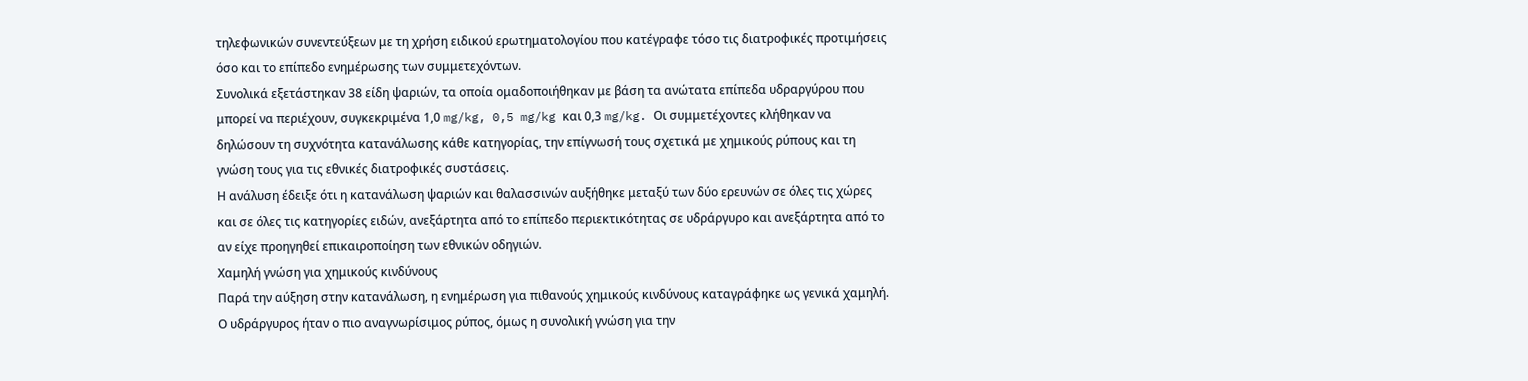τηλεφωνικών συνεντεύξεων με τη χρήση ειδικού ερωτηματολογίου που κατέγραφε τόσο τις διατροφικές προτιμήσεις όσο και το επίπεδο ενημέρωσης των συμμετεχόντων.
Συνολικά εξετάστηκαν 38 είδη ψαριών, τα οποία ομαδοποιήθηκαν με βάση τα ανώτατα επίπεδα υδραργύρου που μπορεί να περιέχουν, συγκεκριμένα 1,0 mg/kg, 0,5 mg/kg και 0,3 mg/kg. Οι συμμετέχοντες κλήθηκαν να δηλώσουν τη συχνότητα κατανάλωσης κάθε κατηγορίας, την επίγνωσή τους σχετικά με χημικούς ρύπους και τη γνώση τους για τις εθνικές διατροφικές συστάσεις.
Η ανάλυση έδειξε ότι η κατανάλωση ψαριών και θαλασσινών αυξήθηκε μεταξύ των δύο ερευνών σε όλες τις χώρες και σε όλες τις κατηγορίες ειδών, ανεξάρτητα από το επίπεδο περιεκτικότητας σε υδράργυρο και ανεξάρτητα από το αν είχε προηγηθεί επικαιροποίηση των εθνικών οδηγιών.
Χαμηλή γνώση για χημικούς κινδύνους
Παρά την αύξηση στην κατανάλωση, η ενημέρωση για πιθανούς χημικούς κινδύνους καταγράφηκε ως γενικά χαμηλή. Ο υδράργυρος ήταν ο πιο αναγνωρίσιμος ρύπος, όμως η συνολική γνώση για την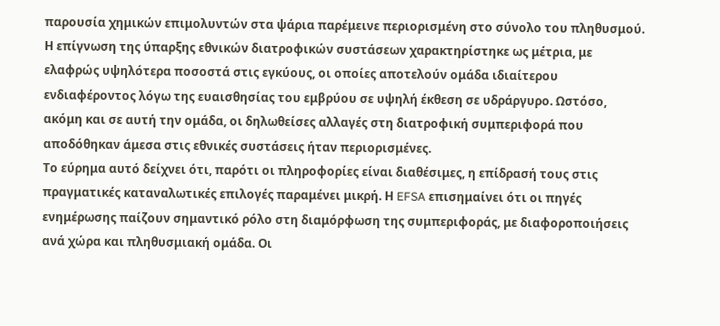παρουσία χημικών επιμολυντών στα ψάρια παρέμεινε περιορισμένη στο σύνολο του πληθυσμού.
Η επίγνωση της ύπαρξης εθνικών διατροφικών συστάσεων χαρακτηρίστηκε ως μέτρια, με ελαφρώς υψηλότερα ποσοστά στις εγκύους, οι οποίες αποτελούν ομάδα ιδιαίτερου ενδιαφέροντος λόγω της ευαισθησίας του εμβρύου σε υψηλή έκθεση σε υδράργυρο. Ωστόσο, ακόμη και σε αυτή την ομάδα, οι δηλωθείσες αλλαγές στη διατροφική συμπεριφορά που αποδόθηκαν άμεσα στις εθνικές συστάσεις ήταν περιορισμένες.
Το εύρημα αυτό δείχνει ότι, παρότι οι πληροφορίες είναι διαθέσιμες, η επίδρασή τους στις πραγματικές καταναλωτικές επιλογές παραμένει μικρή. Η EFSA επισημαίνει ότι οι πηγές ενημέρωσης παίζουν σημαντικό ρόλο στη διαμόρφωση της συμπεριφοράς, με διαφοροποιήσεις ανά χώρα και πληθυσμιακή ομάδα. Οι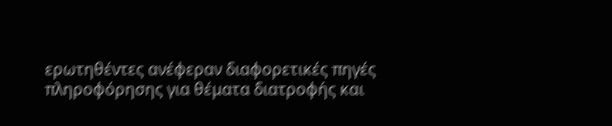ερωτηθέντες ανέφεραν διαφορετικές πηγές πληροφόρησης για θέματα διατροφής και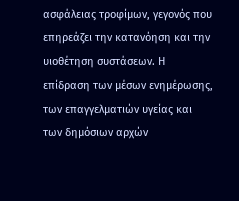ασφάλειας τροφίμων, γεγονός που επηρεάζει την κατανόηση και την υιοθέτηση συστάσεων. Η επίδραση των μέσων ενημέρωσης, των επαγγελματιών υγείας και των δημόσιων αρχών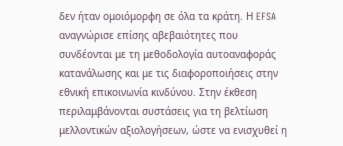δεν ήταν ομοιόμορφη σε όλα τα κράτη. Η EFSA αναγνώρισε επίσης αβεβαιότητες που συνδέονται με τη μεθοδολογία αυτοαναφοράς κατανάλωσης και με τις διαφοροποιήσεις στην εθνική επικοινωνία κινδύνου. Στην έκθεση περιλαμβάνονται συστάσεις για τη βελτίωση μελλοντικών αξιολογήσεων, ώστε να ενισχυθεί η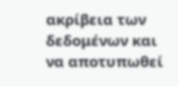ακρίβεια των δεδομένων και να αποτυπωθεί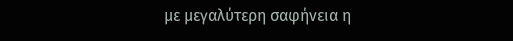με μεγαλύτερη σαφήνεια η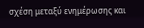σχέση μεταξύ ενημέρωσης και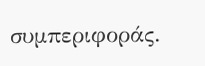συμπεριφοράς.